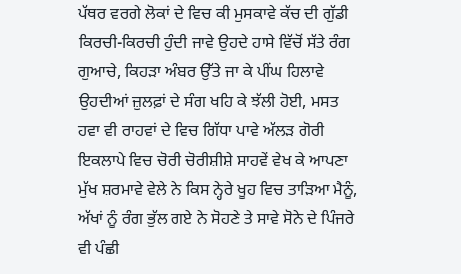ਪੱਥਰ ਵਰਗੇ ਲੋਕਾਂ ਦੇ ਵਿਚ ਕੀ ਮੁਸਕਾਵੇ ਕੱਚ ਦੀ ਗੁੱਡੀ ਕਿਰਚੀ-ਕਿਰਚੀ ਹੁੰਦੀ ਜਾਵੇ ਉਹਦੇ ਹਾਸੇ ਵਿੱਚੋਂ ਸੱਤੇ ਰੰਗ ਗੁਆਚੇ, ਕਿਹੜਾ ਅੰਬਰ ਉੱਤੇ ਜਾ ਕੇ ਪੀਂਘ ਹਿਲਾਵੇ ਉਹਦੀਆਂ ਜ਼ੁਲਫ਼ਾਂ ਦੇ ਸੰਗ ਖਹਿ ਕੇ ਝੱਲੀ ਹੋਈ, ਮਸਤ ਹਵਾ ਵੀ ਰਾਹਵਾਂ ਦੇ ਵਿਚ ਗਿੱਧਾ ਪਾਵੇ ਅੱਲੜ ਗੋਰੀ ਇਕਲਾਪੇ ਵਿਚ ਚੋਰੀ ਚੋਰੀਸ਼ੀਸ਼ੇ ਸਾਹਵੇਂ ਵੇਖ ਕੇ ਆਪਣਾ ਮੁੱਖ ਸ਼ਰਮਾਵੇ ਵੇਲੇ ਨੇ ਕਿਸ ਨ੍ਹੇਰੇ ਖੂਹ ਵਿਚ ਤਾੜਿਆ ਮੈਨੂੰ, ਅੱਖਾਂ ਨੂੰ ਰੰਗ ਭੁੱਲ ਗਏ ਨੇ ਸੋਹਣੇ ਤੇ ਸਾਵੇ ਸੋਨੇ ਦੇ ਪਿੰਜਰੇ ਵੀ ਪੰਛੀ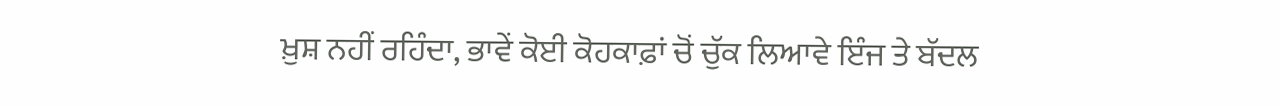ਖ਼ੁਸ਼ ਨਹੀਂ ਰਹਿੰਦਾ, ਭਾਵੇਂ ਕੋਈ ਕੋਹਕਾਫ਼ਾਂ ਚੋਂ ਚੁੱਕ ਲਿਆਵੇ ਇੰਜ ਤੇ ਬੱਦਲ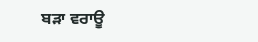ਬੜਾ ਵਰਾਊ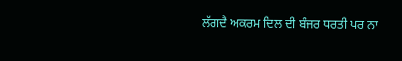ਲੱਗਦੈ ਅਕਰਮ ਦਿਲ ਦੀ ਬੰਜਰ ਧਰਤੀ ਪਰ ਨਾ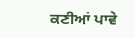ਕਣੀਆਂ ਪਾਵੇ